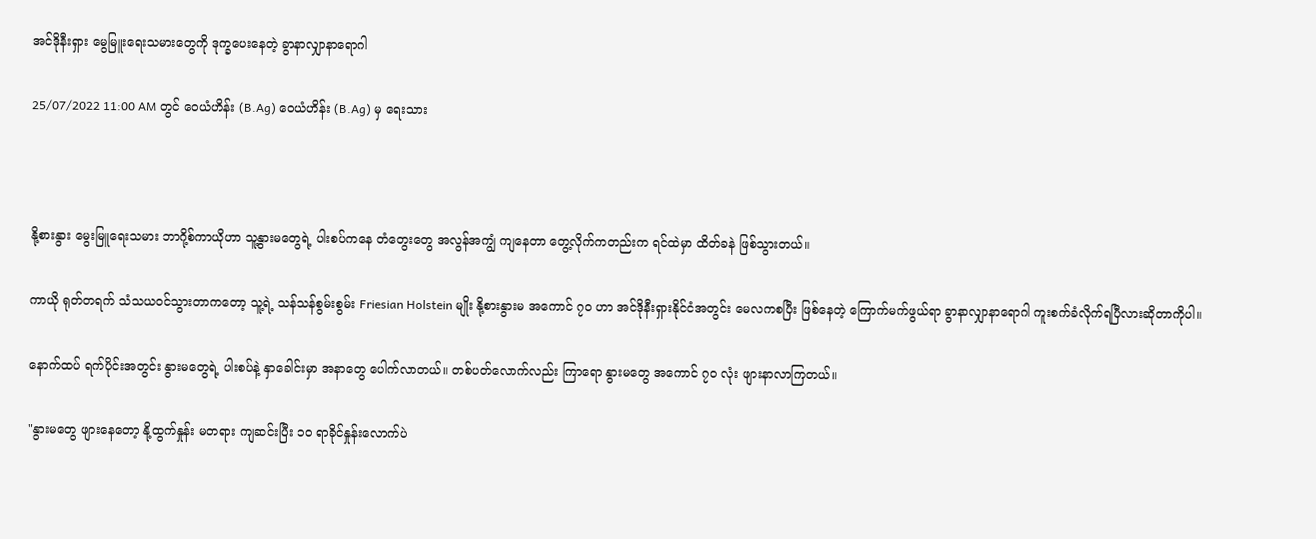အင်ဒိုနီးရှား မွေမြူးရေးသမားတွေကို ဒုက္ခပေးနေတဲ့ ခွာနာလျှာနာရောဂါ

25/07/2022 11:00 AM တွင် ဝေယံဟိန်း (B.Ag) ဝေယံဟိန်း (B.Ag) မှ ရေးသား



နို့စားနွား မွေးမြူရေးသမား ဘာဂို့စ်ကာယိုဟာ သူ့နွားမတွေရဲ့ ပါးစပ်ကနေ တံတွေးတွေ အလွန်အကျွံ ကျနေတာ တွေ့လိုက်ကတည်းက ရင်ထဲမှာ ထိတ်ခနဲ ဖြစ်သွားတယ်။

ကာယို ရုတ်တရက် သံသယဝင်သွားတာကတော့ သူ့ရဲ့ သန်သန်စွမ်းစွမ်း Friesian Holstein မျိုး နို့စားနွားမ အကောင် ၇၀ ဟာ အင်ဒိုနီးရှားနိုင်ငံအတွင်း မေလကစပြီး ဖြစ်နေတဲ့ ကြောက်မက်ဖွယ်ရာ ခွာနာလျှာနာရောဂါ ကူးစက်ခံလိုက်ရပြီလားဆိုတာကိုပါ။

နောက်ထပ် ရက်ပိုင်းအတွင်း နွားမတွေရဲ့ ပါးစပ်နဲ့ နှာခေါင်းမှာ အနာတွေ ပေါက်လာတယ်။ တစ်ပတ်လောက်လည်း ကြာရော နွားမတွေ အကောင် ၇၀ လုံး ဖျားနာလာကြတယ်။

"နွားမတွေ ဖျားနေတော့ နို့ထွက်နှုန်း မတရား ကျဆင်းပြီး ၁၀ ရာခိုင်နှုန်းလောက်ပဲ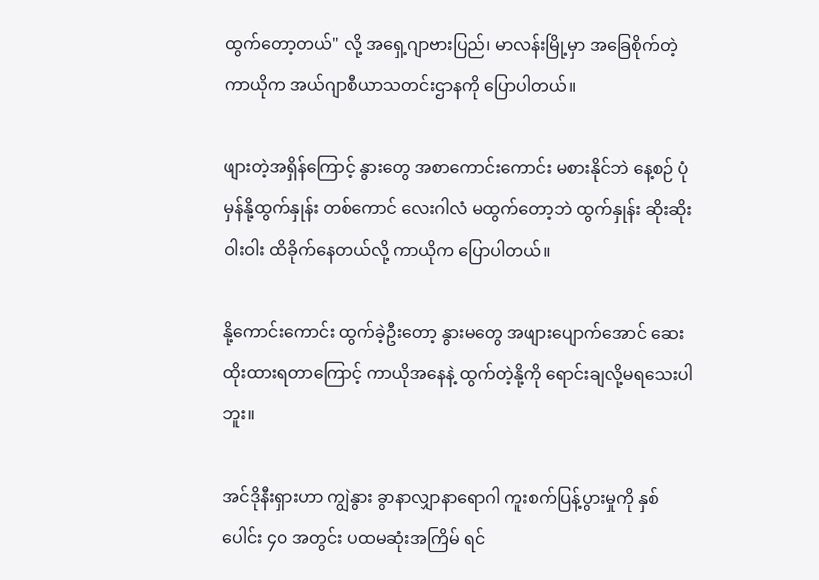ထွက်တော့တယ်" လို့ အရှေ့ဂျာဗားပြည်၊ မာလန်းမြို့မှာ အခြေစိုက်တဲ့ ကာယိုက အယ်ဂျာစီယာသတင်းဌာနကို ပြောပါတယ်။

ဖျားတဲ့အရှိန်ကြောင့် နွားတွေ အစာကောင်းကောင်း မစားနိုင်ဘဲ နေ့စဉ် ပုံမှန်နို့ထွက်နှုန်း တစ်ကောင် လေးဂါလံ မထွက်တော့ဘဲ ထွက်နှုန်း ဆိုးဆိုးဝါးဝါး ထိခိုက်နေတယ်လို့ ကာယိုက ပြောပါတယ်။

နို့ကောင်းကောင်း ထွက်ခဲ့ဦးတော့ နွားမတွေ အဖျားပျောက်အောင် ဆေးထိုးထားရတာကြောင့် ကာယိုအနေနဲ့ ထွက်တဲ့နို့ကို ရောင်းချလို့မရသေးပါဘူး။

အင်ဒိုနီးရှားဟာ ကျွဲနွား ခွာနာလျှာနာရောဂါ ကူးစက်ပြန့်ပွားမှုကို နှစ်ပေါင်း ၄၀ အတွင်း ပထမဆုံးအကြိမ် ရင်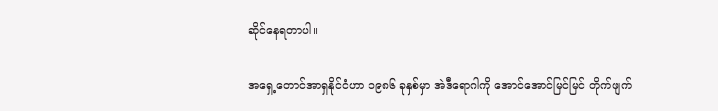ဆိုင်နေရတာပါ။

အရှေ့တောင်အာရှနိုင်ငံဟာ ၁၉၈၆ ခုနှစ်မှာ အဲဒီရောဂါကို အောင်အောင်မြင်မြင် တိုက်ဖျက်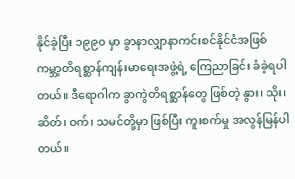နိုင်ခဲ့ပြီး ၁၉၉၀ မှာ ခွာနာလျှာနာကင်းစင်နိုင်ငံအဖြစ် ကမ္ဘာ့တိရစ္ဆာန်ကျန်းမာရေးအဖွဲ့ရဲ့ ကြေညာခြင်း ခံခဲ့ရပါတယ်။ ဒီရောဂါက ခွာကွဲတိရစ္ဆာန်တွေ ဖြစ်တဲ့ နွား၊ သိုး၊ ဆိတ်၊ ဝက်၊ သမင်တို့မှာ ဖြစ်ပြီး ကူးစက်မှု အလွန်မြန်ပါတယ်။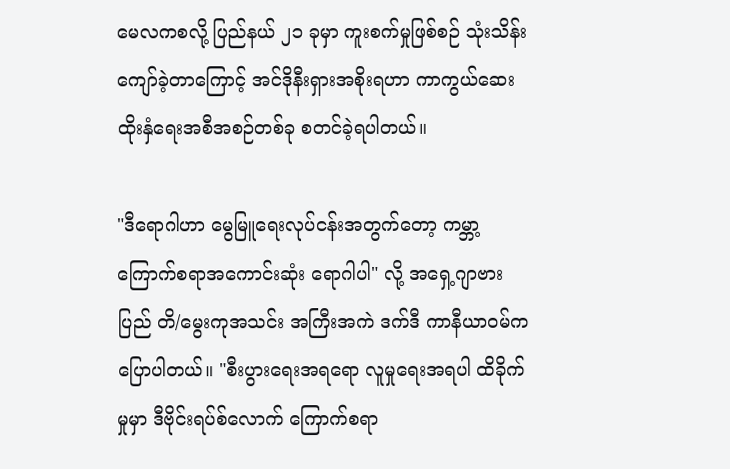မေလကစလို့ ပြည်နယ် ၂၁ ခုမှာ ကူးစက်မှုဖြစ်စဉ် သုံးသိန်း ကျော်ခဲ့တာကြောင့် အင်ဒိုနီးရှားအစိုးရဟာ ကာကွယ်ဆေးထိုးနှံရေးအစီအစဉ်တစ်ခု စတင်ခဲ့ရပါတယ်။

"ဒီရောဂါဟာ မွေမြူရေးလုပ်ငန်းအတွက်တော့ ကမ္ဘာ့ကြောက်စရာအကောင်းဆုံး ရောဂါပါ" လို့ အရှေ့ဂျာဗားပြည် တိ/မွေးကုအသင်း အကြီးအကဲ ဒက်ဒီ ကာနီယာဝမ်က ပြောပါတယ်။ "စီးပွားရေးအရရော လူမှုရေးအရပါ ထိခိုက်မှုမှာ ဒီဗိုင်းရပ်စ်လောက် ကြောက်စရာ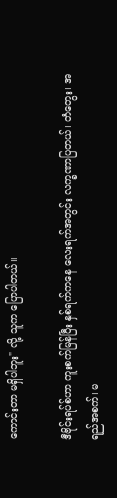ကောင်းတာ မရှိပါဘူး" လို့ သူက ပြောပါတယ်။

ဒီဗိုင်းရပ်စ်ဟာ ကူးစက်မြန်ပြီး နှစ်ရက်ကနေ လေးရက်အတွင်း လက္ခဏာပြတယ်၊ တံတွေး၊ အရည်အစက်၊ မ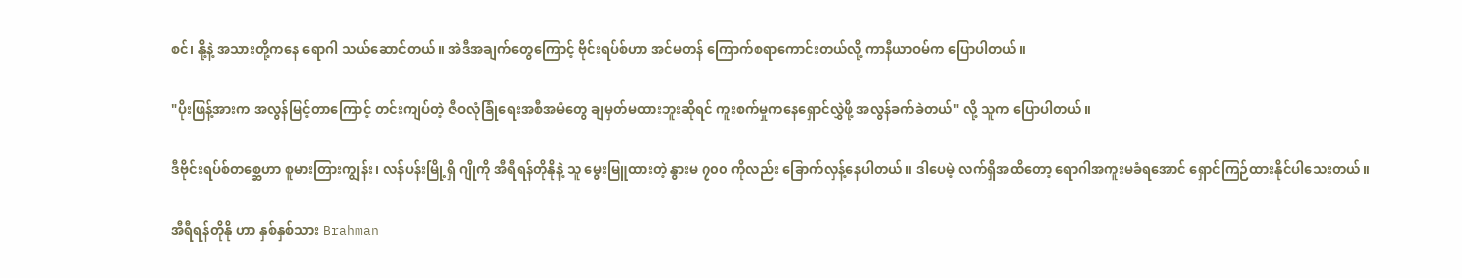စင်၊ နို့နဲ့ အသားတို့ကနေ ရောဂါ သယ်ဆောင်တယ်။ အဲဒီအချက်တွေကြောင့် ဗိုင်းရပ်စ်ဟာ အင်မတန် ကြောက်စရာကောင်းတယ်လို့ ကာနီယာဝမ်က ပြောပါတယ်။

"ပိုးဖြန့်အားက အလွန်မြင့်တာကြောင့် တင်းကျပ်တဲ့ ဇီဝလုံခြုံရေးအစီအမံတွေ ချမှတ်မထားဘူးဆိုရင် ကူးစက်မှုကနေရှောင်လွှဲဖို့ အလွန်ခက်ခဲတယ်" လို့ သူက ပြောပါတယ်။

ဒီဗိုင်းရပ်စ်တစ္ဆေဟာ စူမားတြားကျွန်း၊ လန်ပန်းမြို့ရှိ ဂျိုကို အီရီရန်တိုနိုနဲ့ သူ မွေးမြူထားတဲ့ နွားမ ၇၀၀ ကိုလည်း ခြောက်လှန့်နေပါတယ်။ ဒါပေမဲ့ လက်ရှိအထိတော့ ရောဂါအကူးမခံရအောင် ရှောင်ကြဉ်ထားနိုင်ပါသေးတယ်။

အီရီရန်တိုနို ဟာ နှစ်နှစ်သား Brahman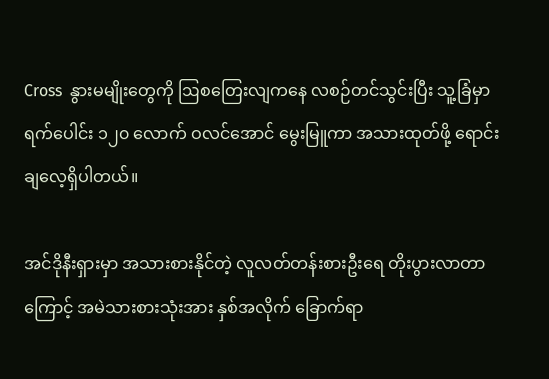Cross  နွားမမျိုးတွေကို ဩစတြေးလျကနေ လစဉ်တင်သွင်းပြီး သူ့ခြံမှာ ရက်ပေါင်း ၁၂၀ လောက် ဝလင်အောင် မွေးမြူကာ အသားထုတ်ဖို့ ရောင်းချလေ့ရှိပါတယ်။

အင်ဒိုနီးရှားမှာ အသားစားနိုင်တဲ့ လူလတ်တန်းစားဦးရေ တိုးပွားလာတာကြောင့် အမဲသားစားသုံးအား နှစ်အလိုက် ခြောက်ရာ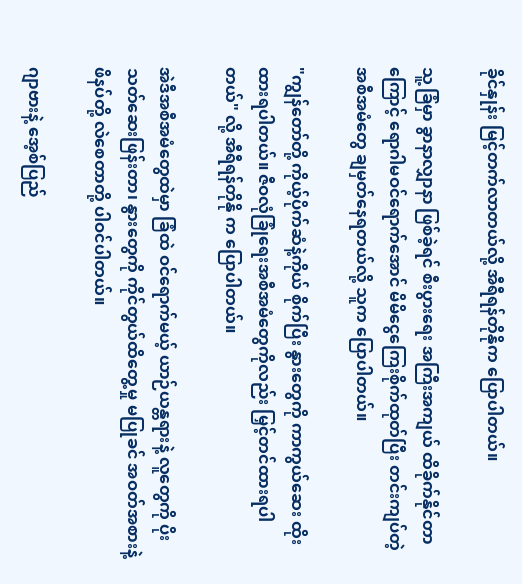ခိုင်နှုန်း မြင့်တက်လာတယ်လို့ အီရီရန်တိုနိုက ပြောပါတယ်။

သူ့ခြံမှာ ခွာနာလျှာနာ ဖြစ်ခဲ့ရင် စီးပွားရေး အကြီးအကျယ် ထိခိုက်နိုင်တာကြောင့် ရောဂါမဝင်ရောက်အောင် မိမိငွေကြေးစိုက်ထုတ်ပြီး တင်းကျပ်တဲ့အစီအမံတွေ ချမှတ်နေရတယ်လို့ သူက ပြောပါတယ်။

"ကျွန်တော်တို့ ကိုယ့်ပိုက်ဆံနဲ့ကိုယ် စိုက်ပြီး နွားတွေကို ကာကွယ်ဆေး ထိုးထားရပါတယ်။ ဇီဝလုံခြုံရေးအစီအမံတွေကိုလည်း မြှင့်တင်ထားရပါတယ်" လို့ အီရီရန်တိုနို က ပြောပါတယ်။

အဲဒီအစီအမံတွေထဲမှာ ခြံထဲ ဝင်ရောက်မယ့် ယာဉ်ယန္တရားနဲ့ လူတွေကို ပိုးသတ်ဆေးဖြန်းတာ၊ နွားတွေကို ကိုင်တွယ်ထိ‌တွေ့မှု မပြုခင် အဝတ်အစားနဲ့ ဖိနပ်တို့ လဲစေတာတို့ ပါဝင်ပါတယ်။

ဂျာဗားနဲ့ အေ့စ်ပြည်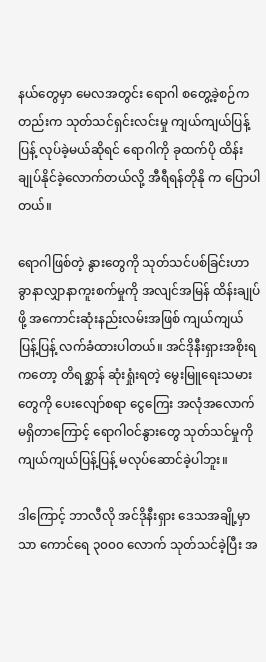နယ်‌တွေမှာ မေလအတွင်း ရောဂါ စတွေ့ခဲ့စဉ်ကတည်းက သုတ်သင်ရှင်းလင်းမှု ကျယ်ကျယ်ပြန့်ပြန့် လုပ်ခဲ့မယ်ဆိုရင် ရောဂါကို ခုထက်ပို ထိန်းချုပ်နိုင်ခဲ့လောက်တယ်လို့ အီရီရန်တိုနို က ပြောပါတယ်။

ရောဂါဖြစ်တဲ့ နွားတွေကို သုတ်သင်ပစ်ခြင်းဟာ ခွာနာလျှာနာကူးစက်မှုကို အလျင်အမြန် ထိန်းချုပ်ဖို့ အကောင်းဆုံးနည်းလမ်းအဖြစ် ကျယ်ကျယ်ပြန့်ပြန့် လက်ခံထားပါတယ်။ အင်ဒိုနီးရှားအစိုးရကတော့ တိရစ္ဆာန် ဆုံးရှုံးရတဲ့ မွေးမြူရေးသမားတွေကို ပေးလျော်စရာ ငွေကြေး အလုံအလောက် မရှိတာကြောင့် ရောဂါဝင်နွားတွေ သုတ်သင်မှုကို ကျယ်ကျယ်ပြန့်ပြန့် မလုပ်ဆောင်ခဲ့ပါဘူး။

ဒါကြောင့် ဘာလီလို အင်ဒိုနီးရှား ဒေသအချို့မှာသာ ကောင်ရေ ၃၀၀၀ လောက် သုတ်သင်ခဲ့ပြီး အ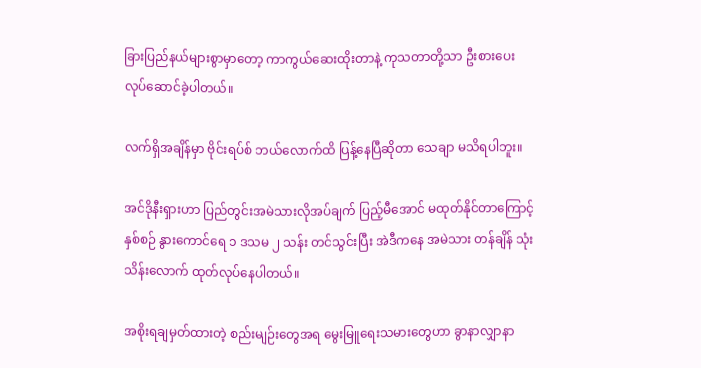ခြားပြည်နယ်များစွာမှာတော့ ကာကွယ်ဆေးထိုးတာနဲ့ ကုသတာတို့သာ ဦးစားပေး လုပ်ဆောင်ခဲ့ပါတယ်။

လက်ရှိအချိန်မှာ ဗိုင်းရပ်စ် ဘယ်လောက်ထိ ပြန့်နေပြီဆိုတာ သေချာ မသိရပါဘူး။

အင်ဒိုနီးရှားဟာ ပြည်တွင်းအမဲသားလိုအပ်ချက် ပြည့်မီအောင် မထုတ်နိုင်တာကြောင့် နှစ်စဉ် နွားကောင်ရေ ၁ ဒသမ ၂ သန်း တင်သွင်းပြီး အဲဒီကနေ အမဲသား တန်ချိန် သုံးသိန်းလောက် ထုတ်လုပ်နေပါတယ်။

အစိုးရချမှတ်ထားတဲ့ စည်းမျဉ်းတွေအရ မွေးမြူရေးသမားတွေဟာ ခွာနာလျှာနာ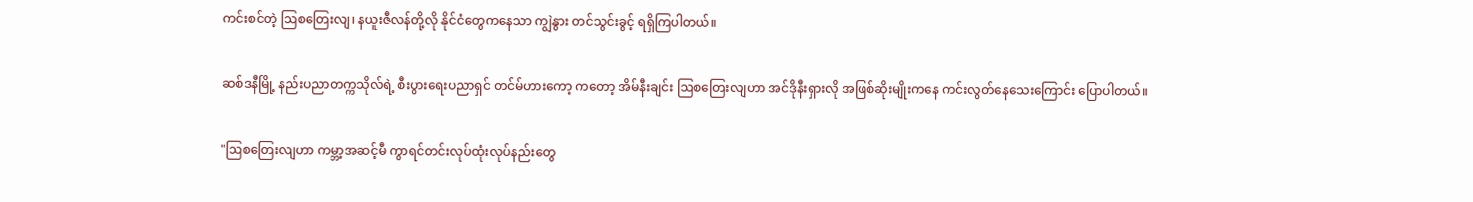ကင်းစင်တဲ့ ဩစတြေးလျ၊ နယူးဇီလန်တို့လို နိုင်ငံတွေကနေသာ ကျွဲနွား တင်သွင်းခွင့် ရရှိကြပါတယ်။

ဆစ်ဒနီမြို့ နည်းပညာတက္ကသိုလ်ရဲ့ စီးပွားရေးပညာရှင် တင်မ်ဟားကော့ ကတော့ အိမ်နီးချင်း ဩစတြေးလျဟာ အင်ဒိုနီးရှားလို အဖြစ်ဆိုးမျိုးကနေ ကင်းလွတ်နေသေးကြောင်း ပြောပါတယ်။

"ဩစတြေးလျဟာ ကမ္ဘာ့အဆင့်မီ ကွာရင်တင်းလုပ်ထုံးလုပ်နည်းတွေ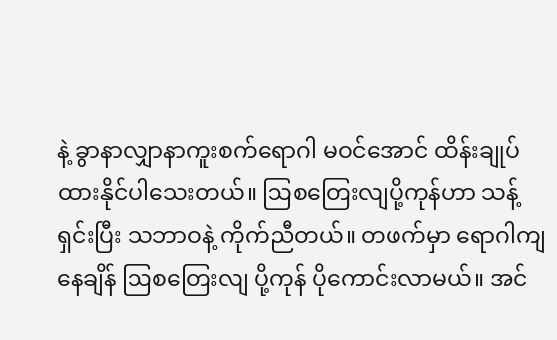နဲ့ ခွာနာလျှာနာကူးစက်ရောဂါ မဝင်အောင် ထိန်းချုပ်ထားနိုင်ပါသေးတယ်။ ဩစတြေးလျပို့ကုန်ဟာ သန့်ရှင်းပြီး သဘာဝနဲ့ ကိုက်ညီတယ်။ တဖက်မှာ ရောဂါကျနေချိန် ဩစတြေးလျ ပို့ကုန် ပိုကောင်းလာမယ်။ အင်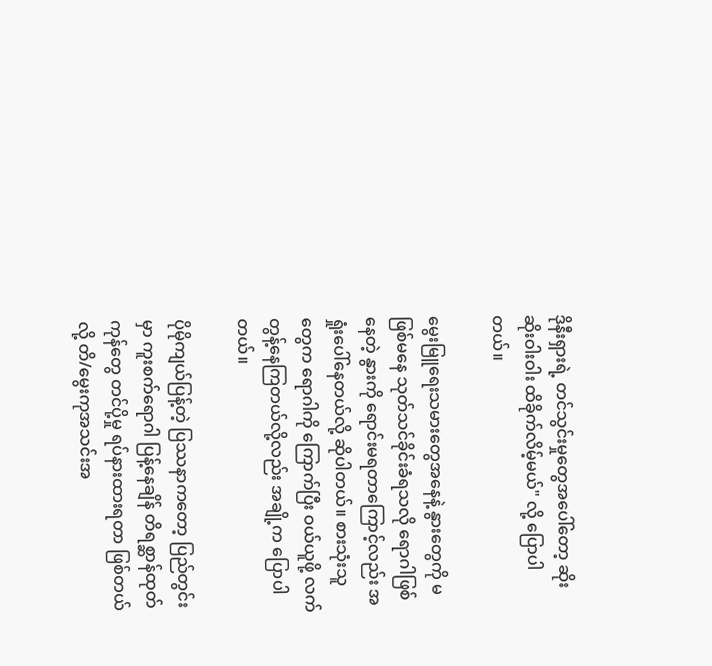ဒိုနီးရှားရဲ့ တင်သွင်းမှုတွေအပေါ်တော့ ဆိုးဆိုးဝါးဝါး ထိခိုက်လိမ့်မယ်" လို့ ပြောပါတယ်။

မွေးမြူရေးသမားတွေအနေနဲ့ နွားတွေကို မဖြစ်မနေ သုတ်သင်ခိုင်းခံရသလို ရောဂါဖြစ်နေတဲ့ နွားကို ရောင်းမရတာကြောင့်လည်း အရှုံးပေါ်နေတယ်လို့ ဆိုပါတယ်။ စားသုံးသူတွေက ရောဂါကို ကြောက်ပြီး ဝယ်ယူဖို့ လက်တွန့်နေကြတယ်လို့လည်း အချို့က ပြောပါတယ်။

ပိုမိုကျယ်ပြန့်တဲ့ ပြဿနာကတော့ ပြည်တွင်းမှာ ကူးစက်ရောဂါ ပြန့်နေချိန် တိရစ္ဆာန်ထုတ်ကုန်တွေ တင်ပို့မှု ရပ်နားထားရတာ ဖြစ်တယ်လို့ တိ/မွေးကုအသင်းအ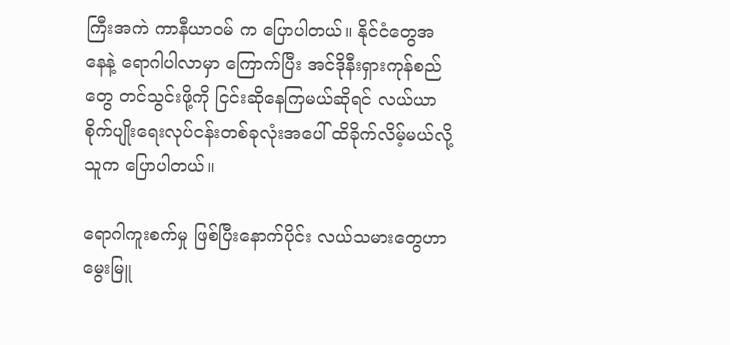ကြီးအကဲ ကာနီယာဝမ် က ပြောပါတယ်။ နိုင်ငံတွေအနေနဲ့ ရောဂါပါလာမှာ ကြောက်ပြီး အင်ဒိုနီးရှားကုန်စည်တွေ တင်သွင်းဖို့ကို ငြင်းဆိုနေကြမယ်ဆိုရင် လယ်ယာစိုက်ပျိုးရေးလုပ်ငန်းတစ်ခုလုံးအပေါ် ထိခိုက်လိမ့်မယ်လို့ သူက ပြောပါတယ်။

ရောဂါကူးစက်မှု ဖြစ်ပြီးနောက်ပိုင်း လယ်သမားတွေဟာ မွေးမြူ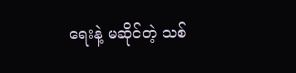ရေးနဲ့ မဆိုင်တဲ့ သစ်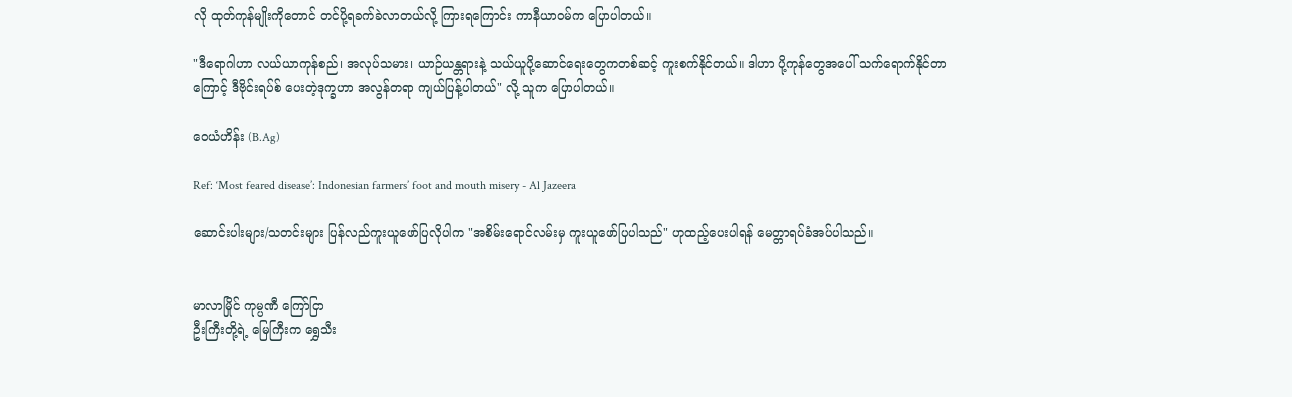လို ထုတ်ကုန်မျိုးကိုတောင် တင်ပို့ရခက်ခဲလာတယ်လို့ ကြားရကြောင်း ကာနီယာဝမ်က ပြောပါတယ်။

"ဒီရောဂါဟာ လယ်ယာကုန်စည်၊ အလုပ်သမား၊ ယာဉ်ယန္တရားနဲ့ သယ်ယူပို့ဆောင်ရေးတွေကတစ်ဆင့် ကူးစက်နိုင်တယ်။ ဒါဟာ ပို့ကုန်တွေအပေါ် သက်ရောက်နိုင်တာကြောင့် ဒီဗိုင်းရပ်စ် ပေးတဲ့ဒုက္ခဟာ အလွန်တရာ ကျယ်ပြန့်ပါတယ်" လို့ သူက ပြောပါတယ်။

ဝေယံဟိန်း (B.Ag)

Ref: ‘Most feared disease’: Indonesian farmers’ foot and mouth misery - Al Jazeera

ဆောင်းပါးများ/သတင်းများ ပြန်လည်ကူးယူဖော်ပြလိုပါက "အစိမ်းရောင်လမ်းမှ ကူးယူဖော်ပြပါသည်" ဟုထည့်ပေးပါရန် မေတ္တာရပ်ခံအပ်ပါသည်။


မာလာမြိုင် ကုမ္ပဏီ ကြော်ငြာ
ဦးကြီးတို့ရဲ့ မြေကြီးက ရွှေသီး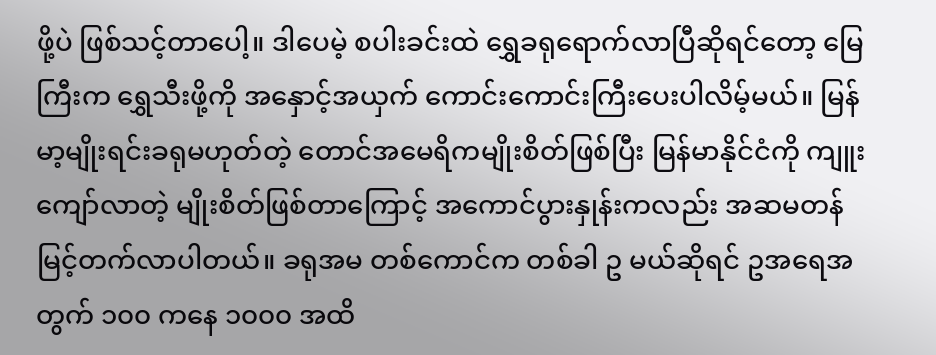ဖို့ပဲ ဖြစ်သင့်တာပေါ့။ ဒါပေမဲ့ စပါးခင်းထဲ ရွှေခရုရောက်လာပြီဆိုရင်တော့ မြေကြီးက ရွှေသီးဖို့ကို အနှောင့်အယှက် ကောင်းကောင်းကြီးပေးပါလိမ့်မယ်။ မြန်မာ့မျိုးရင်းခရုမဟုတ်တဲ့ တောင်အမေရိကမျိုးစိတ်ဖြစ်ပြီး မြန်မာနိုင်ငံကို ကျူးကျော်လာတဲ့ မျိုးစိတ်ဖြစ်တာကြောင့် အကောင်ပွားနှုန်းကလည်း အဆမတန် မြင့်တက်လာပါတယ်။ ခရုအမ တစ်ကောင်က တစ်ခါ ဥ မယ်ဆိုရင် ဥအရေအတွက် ၁၀၀ ကနေ ၁၀၀၀ အထိ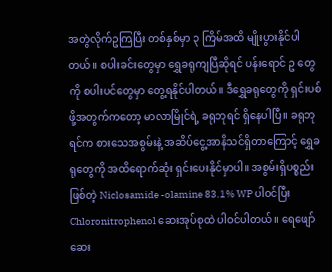အတွဲလိုက်ဥကြပြီး တစ်နှစ်မှာ ၃ ကြိမ်အထိ မျိုးပွားနိုင်ပါတယ်။ စပါးခင်းတွေမှာ ရွှေခရုကျပြီဆိုရင် ပန်းရောင် ဥ တွေ ကို စပါးပင်တွေမှာ တွေ့ရနိုင်ပါတယ်။ ဒီရွှေခရုတွေကို ရှင်းပစ်ဖို့အတွက်ကတော့ မာလာမြိုင်ရဲ့ ခရုဘုရင် ရှိနေပါပြီ။ ခရုဘုရင်က စားသေအစွမ်းနဲ့ အဆိပ်ငွေ့အာနိသင်ရှိတာကြောင့် ရွှေခရုတွေကို အထိရောက်ဆုံး ရှင်းပေးနိုင်မှာပါ။ အစွမ်းရှိပစ္စည်းဖြစ်တဲ့ Niclosamide -olamine 83.1% WP ပါဝင်ပြီး Chloronitrophenol ဆေးအုပ်စုထဲ ပါဝင်ပါတယ်။ ရေဖျော်ဆေး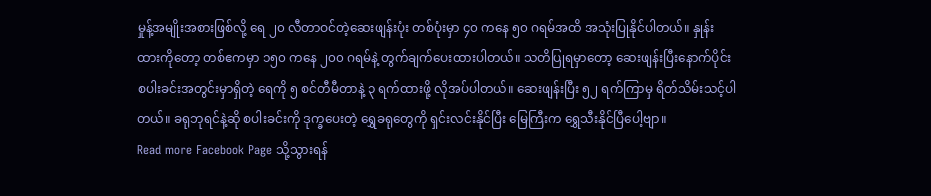မှုန့်အမျိုးအစားဖြစ်လို့ ရေ ၂၀ လီတာဝင်တဲ့ဆေးဖျန်းပုံး တစ်ပုံးမှာ ၄၀ ကနေ ၅၀ ဂရမ်အထိ အသုံးပြုနိုင်ပါတယ်။ နှုန်းထားကိုတော့ တစ်ဧကမှာ ၁၅၀ ကနေ ၂၀၀ ဂရမ်နဲ့ တွက်ချက်ပေးထားပါတယ်။ သတိပြုရမှာတော့ ဆေးဖျန်းပြီးနောက်ပိုင်း စပါးခင်းအတွင်းမှာရှိတဲ့ ရေကို ၅ စင်တီမီတာနဲ့ ၃ ရက်ထားဖို့ လိုအပ်ပါတယ်။ ဆေးဖျန်းပြီး ၅၂ ရက်ကြာမှ ရိတ်သိမ်းသင့်ပါတယ်။ ခရုဘုရင်နဲ့ဆို စပါးခင်းကို ဒုက္ခပေးတဲ့ ရွှေခရုတွေကို ရှင်းလင်းနိုင်ပြီး မြေကြီးက ရွှေသီးနိုင်ပြီပေါ့ဗျာ။
Read more Facebook Page သို့သွားရန်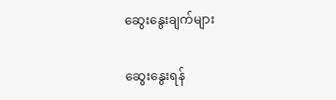ဆွေးနွေးချက်များ

ဆွေးနွေးရန်